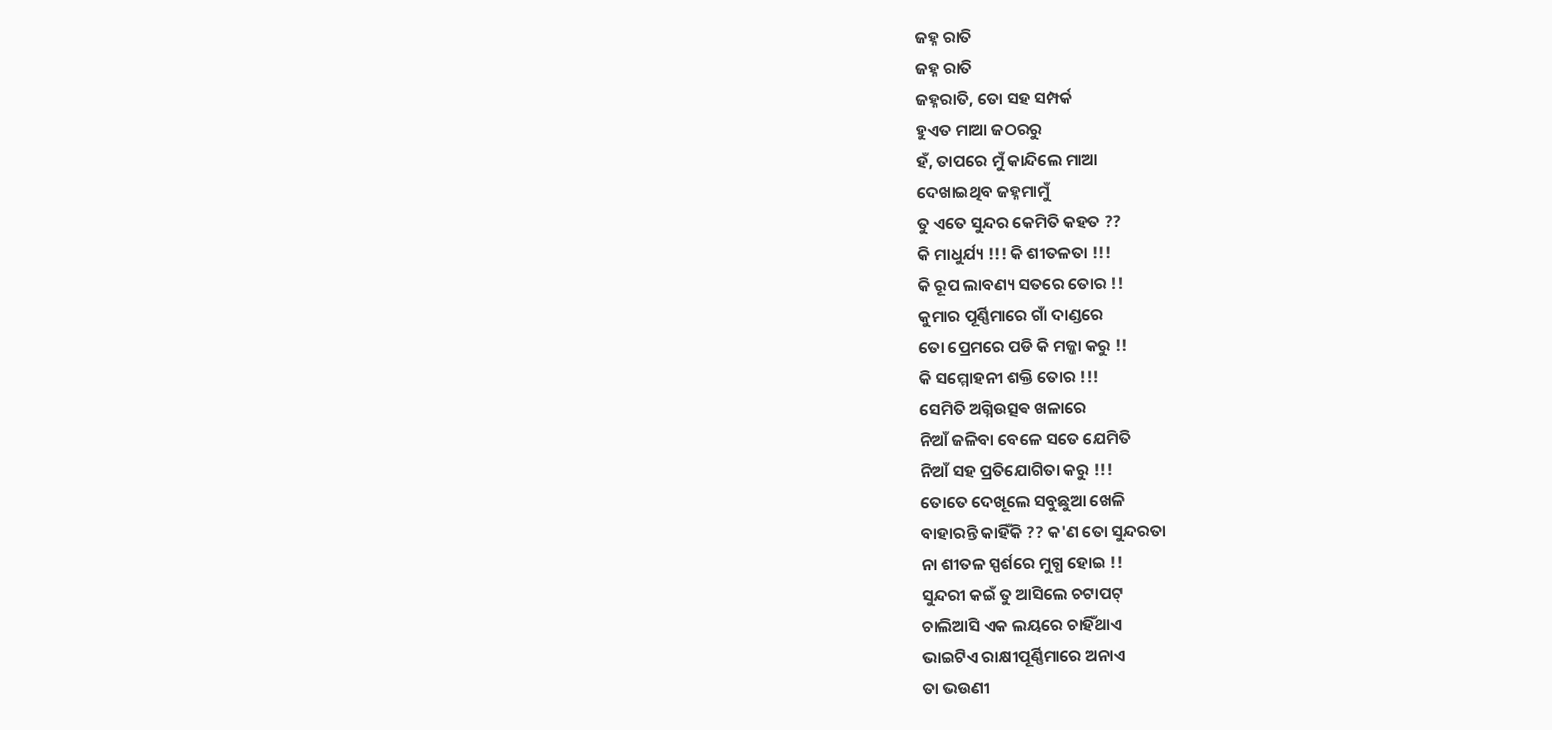ଜହ୍ନ ରାତି
ଜହ୍ନ ରାତି
ଜହ୍ନରାତି, ତୋ ସହ ସମ୍ପର୍କ
ହୁଏତ ମାଆ ଜଠରରୁ
ହଁ, ତାପରେ ମୁଁ କାନ୍ଦିଲେ ମାଆ
ଦେଖାଇଥିବ ଜହ୍ନମାମୁଁ
ତୁ ଏତେ ସୁନ୍ଦର କେମିତି କହତ ??
କି ମାଧୁର୍ଯ୍ୟ !!! କି ଶୀତଳତା !!!
କି ରୂପ ଲାବଣ୍ୟ ସତରେ ତୋର !!
କୁମାର ପୂର୍ଣ୍ଣିମାରେ ଗାଁ ଦାଣ୍ଡରେ
ତୋ ପ୍ରେମରେ ପଡି କି ମଜ୍ଜା କରୁ !!
କି ସମ୍ମୋହନୀ ଶକ୍ତି ତୋର !!!
ସେମିତି ଅଗ୍ନିଉତ୍ସଵ ଖଳାରେ
ନିଆଁ ଜଳିବା ବେଳେ ସତେ ଯେମିତି
ନିଆଁ ସହ ପ୍ରତିଯୋଗିତା କରୁ !!!
ତୋତେ ଦେଖୂଲେ ସବୁଛୁଆ ଖେଳି
ବାହାରନ୍ତି କାହିଁକି ?? କ'ଣ ତୋ ସୁନ୍ଦରତା
ନା ଶୀତଳ ସ୍ପର୍ଶରେ ମୁଗ୍ଧ ହୋଇ !!
ସୁନ୍ଦରୀ କଇଁ ତୁ ଆସିଲେ ଚଟାପଟ୍
ଚାଲିଆସି ଏକ ଲୟରେ ଚାହିଁଥାଏ
ଭାଇଟିଏ ରାକ୍ଷୀପୂର୍ଣ୍ଣିମାରେ ଅନାଏ
ତା ଭଉଣୀ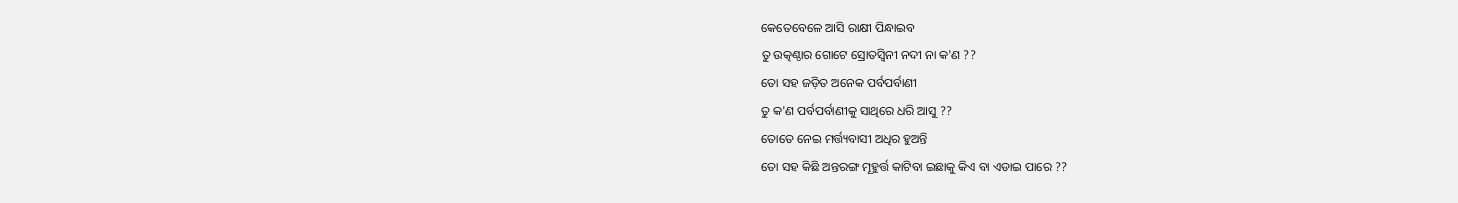କେତେବେଳେ ଆସି ରାକ୍ଷୀ ପିନ୍ଧାଇବ
ତୁ ଉତ୍କଣ୍ଠାର ଗୋଟେ ସ୍ରୋତସ୍ଵିନୀ ନଦୀ ନା କ'ଣ ??
ତୋ ସହ ଜଡ଼ିତ ଅନେକ ପର୍ବପର୍ବାଣୀ
ତୁ କ'ଣ ପର୍ବପର୍ବାଣୀକୁ ସାଥିରେ ଧରି ଆସୁ ??
ତୋତେ ନେଇ ମର୍ତ୍ତ୍ୟବାସୀ ଅଧିର ହୁଅନ୍ତି
ତୋ ସହ କିଛି ଅନ୍ତରଙ୍ଗ ମୂହୁର୍ତ୍ତ କାଟିବା ଇଛାକୁ କିଏ ବା ଏଡାଇ ପାରେ ??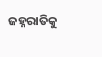ଜହ୍ନରାତିକୁ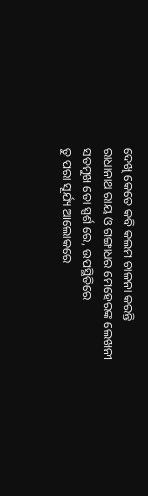ଦେଖି କେତେ କବି କଲମ ଚାଳନା କରନ୍ତି
ରାଧାନାଥ ରାୟ ଓ ଗଙ୍ଗାଧର ମେହେରଙ୍କ ଲେଖନୀ ସତମୁଖ ତୋ ସ୍ପର୍ଶ ରେ, ଉପସ୍ଥିତିରେ
ତୁ ପରା ସୂର୍ଯ୍ୟ ଆଲୋକରେ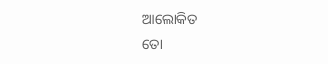ଆଲୋକିତ
ତୋ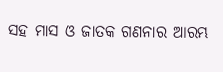ସହ ମାସ ଓ ଜାତକ ଗଣନାର ଆରମ୍ଭ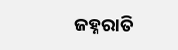ଜହ୍ନରାତି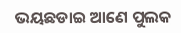ଭୟଛଡାଇ ଆଣେ ପୁଲକ